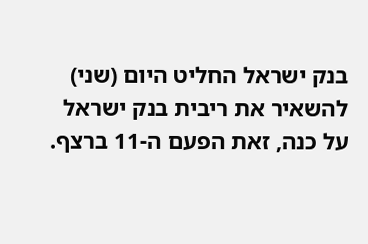בנק ישראל החליט היום (שני) להשאיר את ריבית בנק ישראל על כנה, זאת הפעם ה-11 ברצף.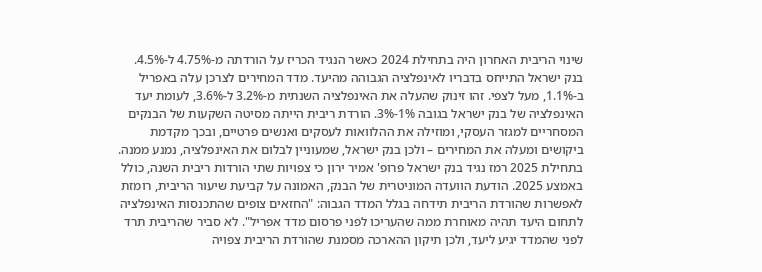שינוי הריבית האחרון היה בתחילת 2024 כאשר הנגיד הכריז על הורדתה מ-4.75% ל-4.5%.
בנק ישראל התייחס בדבריו לאינפלציה הגבוהה מהיעד. מדד המחירים לצרכן עלה באפריל ב-1.1%, מעל לצפי. זהו זינוק שהעלה את האינפלציה השנתית מ-3.2% ל-3.6%, לעומת יעד האינפלציה של בנק ישראל בגובה 1%-3%. הורדת ריבית הייתה מסיטה השקעות של הבנקים המסחריים למגזר העסקי, ומוזילה את ההלוואות לעסקים ואנשים פרטיים, ובכך מקדמת ביקושים ומעלה את המחירים – ולכן בנק ישראל, שמעוניין לבלום את האינפלציה, נמנע ממנה.
בתחילת 2025 רמז נגיד בנק ישראל פרופ' אמיר ירון כי צפויות שתי הורדות ריבית השנה, כולל באמצע 2025. הודעת הוועדה המוניטרית של הבנק, האמונה על קביעת שיעור הריבית, רומזת לאפשרות שהורדת הריבית תידחה בגלל המדד הגבוה: "החזאים צופים שהתכנסות האינפלציה לתחום היעד תהיה מאוחרת ממה שהעריכו לפני פרסום מדד אפריל". לא סביר שהריבית תרד לפני שהמדד יגיע ליעד, ולכן תיקון ההארכה מסמנת שהורדת הריבית צפויה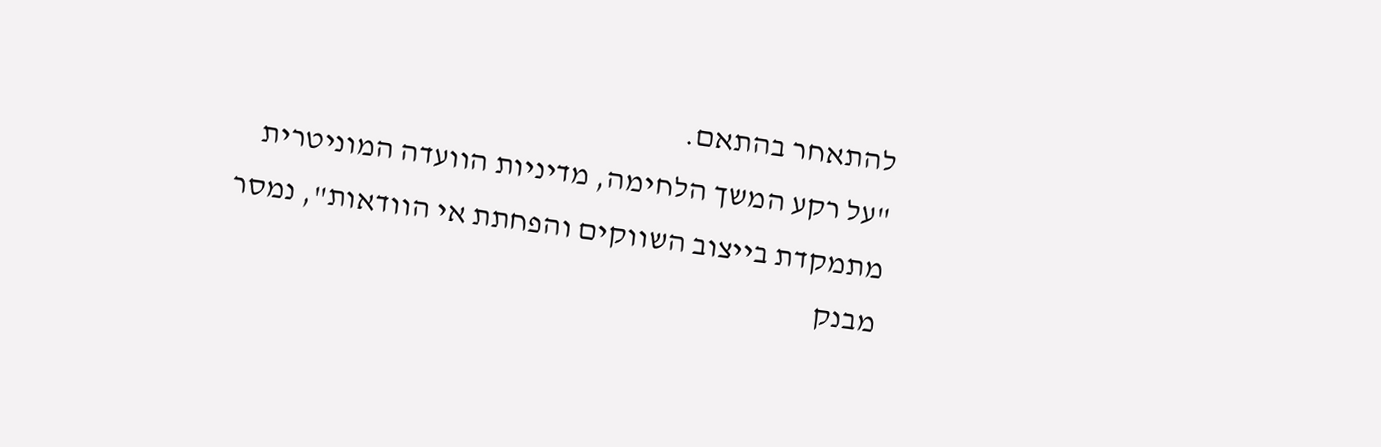להתאחר בהתאם.
"על רקע המשך הלחימה, מדיניות הוועדה המוניטרית מתמקדת בייצוב השווקים והפחתת אי הוודאות", נמסר מבנק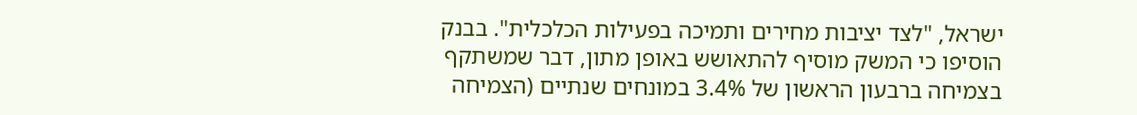ישראל, "לצד יציבות מחירים ותמיכה בפעילות הכלכלית". בבנק הוסיפו כי המשק מוסיף להתאושש באופן מתון, דבר שמשתקף בצמיחה ברבעון הראשון של 3.4% במונחים שנתיים (הצמיחה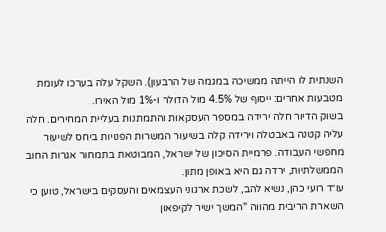השנתית לו הייתה ממשיכה במגמה של הרבעון). השקל עלה בערכו לעומת מטבעות אחרים: ייסוף של 4.5% מול הדולר ו-1% מול האירו.
בשוק הדיור חלה ירידה במספר העסקאות והתמתנות בעליית המחירים. חלה עליה קטנה באבטלה וירידה קלה בשיעור המשרות הפנויות ביחס לשיעור מחפשי העבודה. פרמיית הסיכון של ישראל, המבוטאת בתמחור אגרות החוב הממשלתיות, ירדה גם היא באופן מתון.
עו״ד רועי כהן, נשיא להב, לשכת ארגוני העצמאים והעסקים בישראל, טוען כי השארת הריבית מהווה "המשך ישיר לקיפאון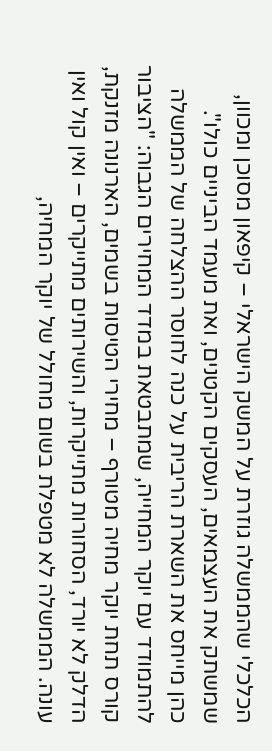הכלכלי שהממשלה גוזרת על המשק הישראלי – קיפאון מסוכן ומכוון, שמשתק את העצמאים, העסקים הקטנים, ואת מעמד הביניים כולו".
כהן מייחס את השארת הריבית על כנה לחוסר ההצלחה של הממשלה להתמודד עם יוקר המחייה, שמתבטאת במדד המחירים הגבוה: "הציבור קורס תחת יוקר מחיה מטורף – מחירי הטיסות בשמים, הארנונה מזנקת, הדלק לא יורד, הסחורות מתייקרות, והשירותים מתייקרים – ואין קול ואין עונה. הממשלה לא מטפלת בשום מחולל של יוקר המחיה,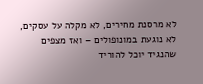לא מרסנת מחירים, לא מקלה על עסקים, לא נוגעת במונופולים – ואז מצפים שהנגיד יוכל להוריד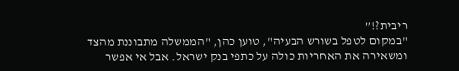ריבית?!”
"במקום לטפל בשורש הבעיה", טוען כהן, "הממשלה מתבוננת מהצד ומשאירה את האחריות כולה על כתפי בנק ישראל. אבל אי אפשר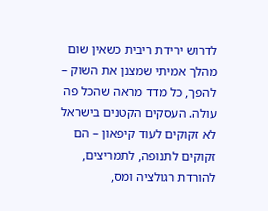לדרוש ירידת ריבית כשאין שום מהלך אמיתי שמצנן את השוק – להפך, כל מדד מראה שהכל פה עולה. העסקים הקטנים בישראל לא זקוקים לעוד קיפאון – הם זקוקים לתנופה, לתמריצים, להורדת רגולציה ומס,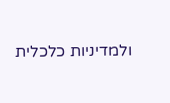ולמדיניות כלכלית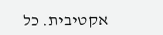אקטיבית. כל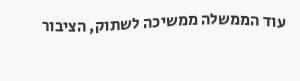עוד הממשלה ממשיכה לשתוק, הציבור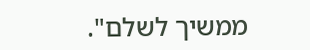ממשיך לשלם".